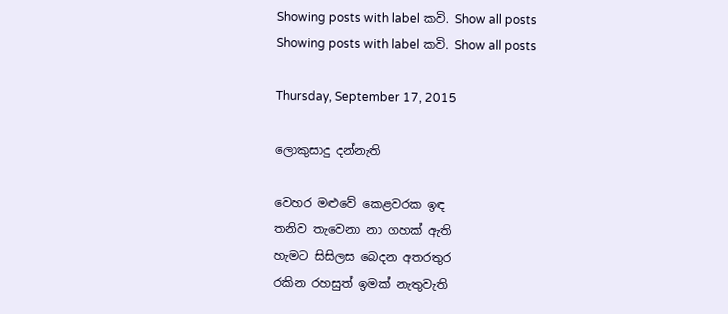Showing posts with label කවි. Show all posts
Showing posts with label කවි. Show all posts

Thursday, September 17, 2015

ලොකුසාදු දන්නැති

වෙහර මළුවේ කෙළවරක ඉඳ
තනිව තැවෙනා නා ගහක් ඇති
හැමට සිසිලස බෙදන අතරතුර
රකින රහසුත් ඉමක් නැතුවැති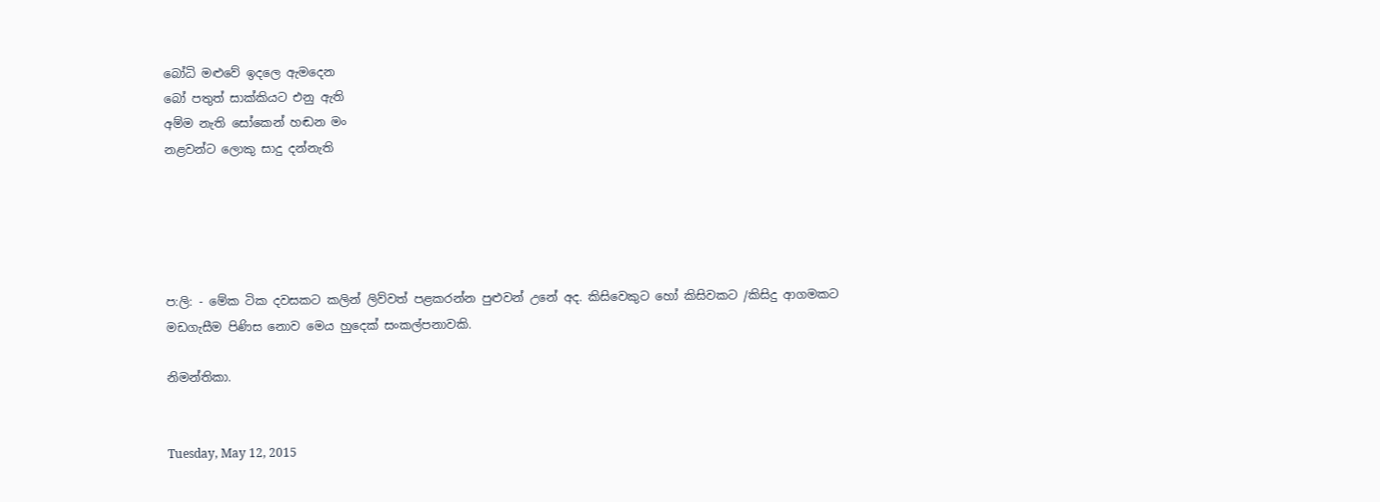බෝධි මළුවේ ඉදලෙ ඇමදෙන
බෝ පතුත් සාක්කියට එනු ඇති
අම්ම නැති සෝකෙන් හඬන මං
නළවන්ට ලොකු සාදු දන්නැති





ප:ලි: - මේක ටික දවසකට කලින් ලිව්වත් පළකරන්න පුළුවන් උනේ අද. කිසිවෙකුට හෝ කිසිවකට /කිසිදු ආගමකට මඩගැසීම පිණිස නොව මෙය හුදෙක් සංකල්පනාවකි.

නිමන්තිකා.


Tuesday, May 12, 2015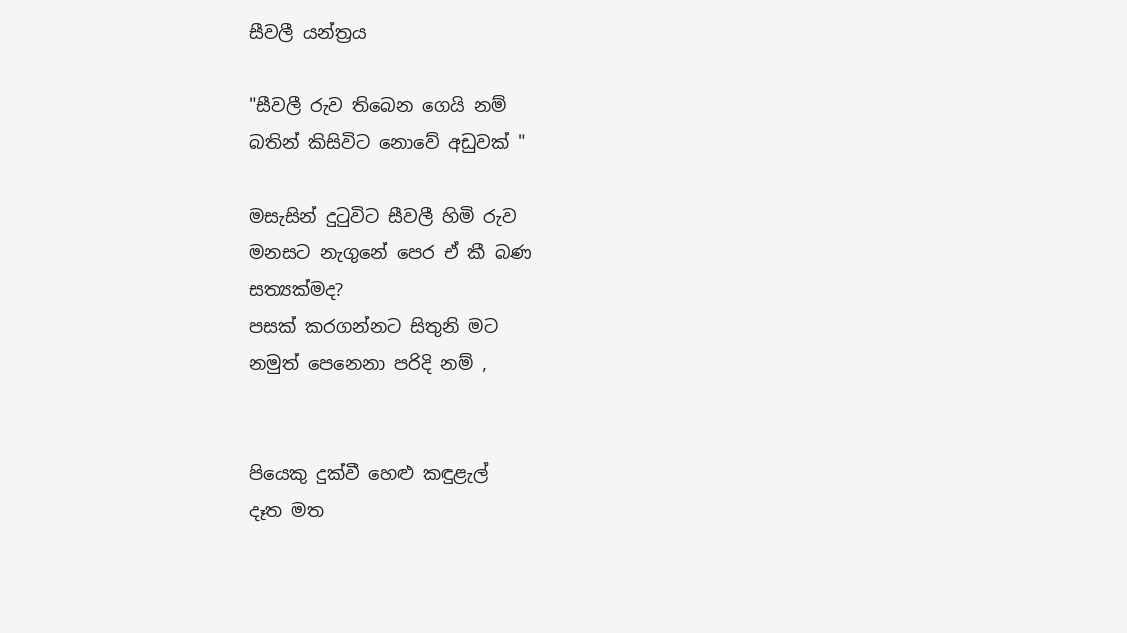සීවලී යන්ත්‍රය

"සීවලී රුව තිබෙන ගෙයි නම්
බතින් කිසිවිට නොවේ අඩුවක් "

මසැසින් දුටුවිට සීවලී හිමි රුව
මනසට නැගුනේ පෙර ඒ කී බණ
සත්‍යක්මද?
පසක් කරගන්නට සිතුනි මට
නමුත් පෙනෙනා පරිදි නම් ,


පියෙකු දුක්වී හෙළු කඳුළැල්
දෑත මත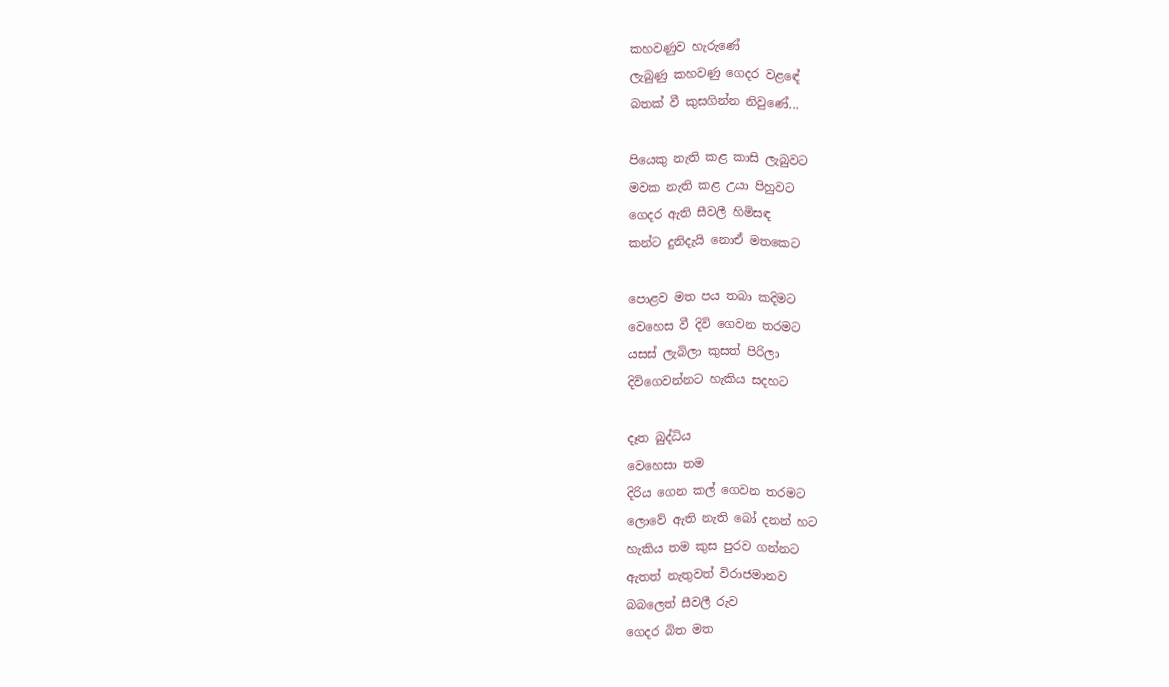කහවණුව හැරුණේ
ලැබුණු කහවණු ගෙදර වළඳේ
බතක් වී කුසගින්න නිවුණේ...

පියෙකු නැති කළ කාසි ලැබුවට
මවක නැති කළ උයා පිහුවට
ගෙදර ඇති සීවලී හිමිසඳ
කන්ට දුනිදැයි නොඒ මතකෙට

පොළව මත පය තබා කදිමට
වෙහෙස වී දිවි ගෙවන තරමට
යසස් ලැබිලා කුසත් පිරිලා
දිවිගෙවන්නට හැකිය සදහට

දෑත බුද්ධිය
වෙහෙසා තම
දිරිය ගෙන කල් ගෙවන තරමට
ලොවේ ඇති නැති බෝ දනන් හට
හැකිය තම කුස පුරව ගන්නට
ඇතත් නැතුවත් විරාජමානව
බබලෙත් සීවලී රුව
ගෙදර බිත මත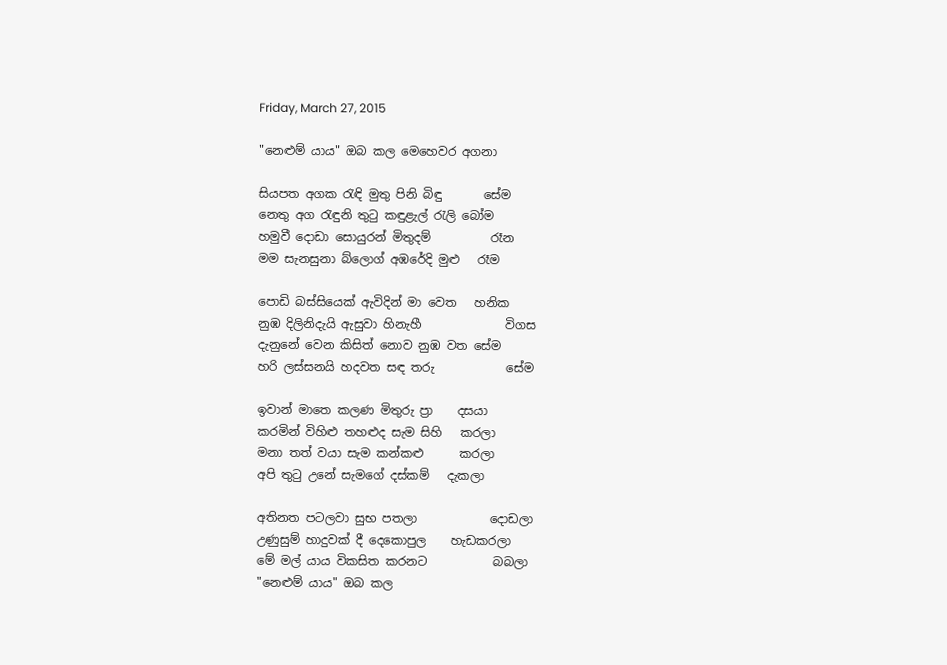Friday, March 27, 2015

"නෙළුම් යාය" ඔබ කල මෙහෙවර අගනා

සියපත අගක රැඳි මුතු පිනි බිඳු       සේම
නෙතු අග රැඳුනි තුටු කඳුළැල් රැලි බෝම
හමුවී දොඩා සොයුරන් මිතුදම්          රෑන
මම සැනසුනා බ්ලොග් අඹරේදි මුළු   රෑම

පොඩි බස්සියෙක් ඇවිදින් මා වෙත   හනික
නුඹ දිලිනිදැයි ඇසුවා හිනැහී              විගස
දැනුනේ වෙන කිසිත් නොව නුඹ වත සේම
හරි ලස්සනයි හදවත සඳ තරු            සේම

ඉවාන් මාතෙ කලණ මිතුරු ප්‍රා    දසයා
කරමින් විහිළු තහළුද සැම සිහි   කරලා
මනා තත් වයා සැම කන්කළු      කරලා
අපි තුටු උනේ සැමගේ දස්කම්   දැකලා

අතිනත පටලවා සුභ පතලා            දොඩලා
උණුසුම් හාදුවක් දී දෙකොපුල    හැඩකරලා
මේ මල් යාය විකසිත කරනට           බබලා
"නෙළුම් යාය" ඔබ කල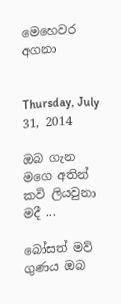මෙහෙවර    අගනා


Thursday, July 31, 2014

ඔබ ගැන මගෙ අතින් කවි ලියවුනා මදී ...

බෝසත් මව් ගුණය ඔබ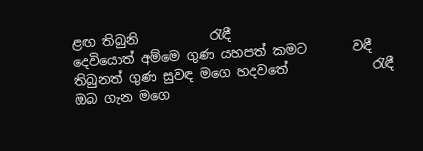ළඟ තිබුනි           රැඳී
දෙවියොත් අම්මෙ ගුණ යහපත් කමට       වඳී
තිබුනත් ගුණ සුවඳ මගෙ හදවතේ             රැඳී
ඔබ ගැන මගෙ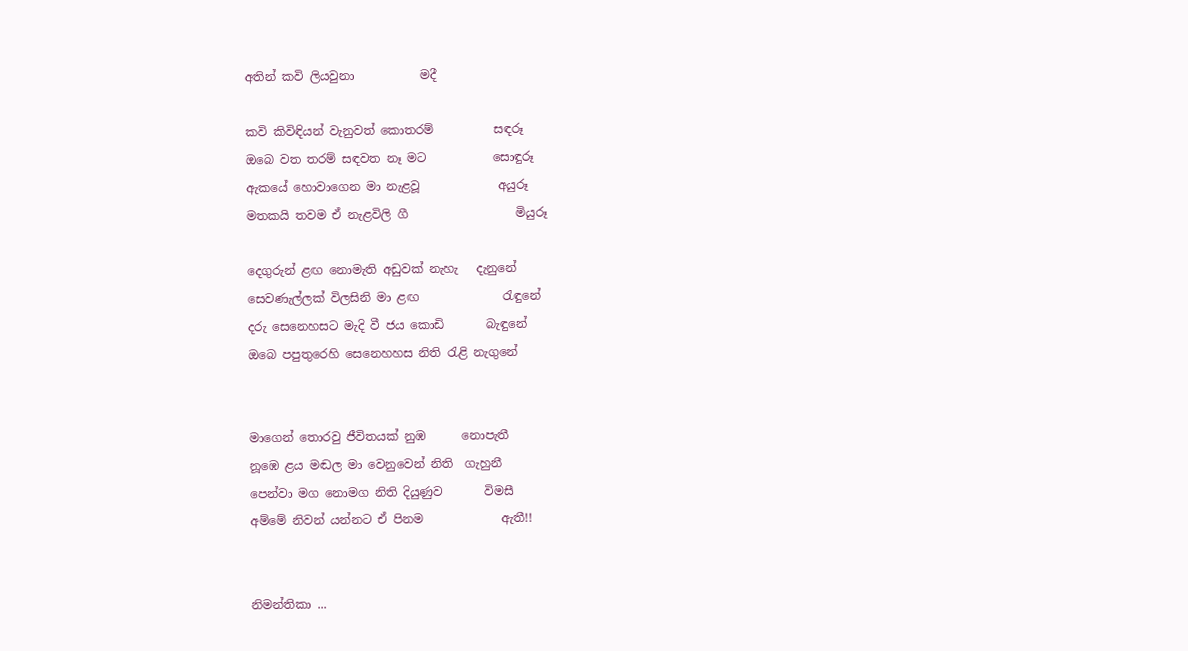අතින් කවි ලියවුනා           මදී

කවි කිවිඳියන් වැනුවත් කොතරම්          සඳරූ
ඔබෙ වත තරම් සඳවත නෑ මට           සොඳුරූ
ඇකයේ හොවාගෙන මා නැළවූ             අයුරූ
මතකයි තවම ඒ නැළවිලි ගී                  මියුරූ

දෙගුරුන් ළඟ නොමැති අඩුවක් නැහැ   දැනුනේ
සෙවණැල්ලක් විලසිනි මා ළඟ              රැඳුනේ
දරු සෙනෙහසට මැදි වී ජය කොඩි       බැඳුනේ
ඔබෙ පපුතුරෙහි සෙනෙහහස නිති රැළි නැගුනේ


මාගෙන් තොරවු ජීවිතයක් නුඹ      නොපැතී
නූඹෙ ළය මඬල මා වෙනුවෙන් නිති  ගැහුනී
පෙන්වා මග නොමග නිති දියුණුව       විමසී
අම්මේ නිවන් යන්නට ඒ පිනම             ඇතී!!


නිමන්තිකා ...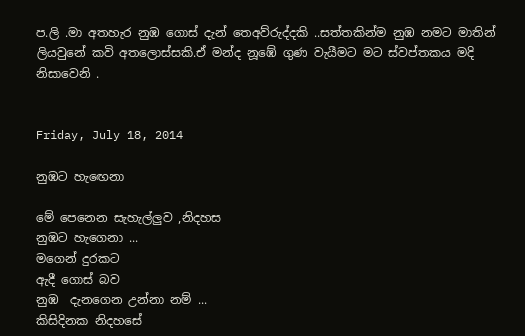ප.ලි .මා අතහැර නුඹ ගොස් දැන් තෙඅව්රුද්දකි ..සත්තකින්ම නුඹ නමට මාතින්
ලියවුනේ කවි අතලොස්සකි.ඒ මන්ද නූඹේ ගුණ වැයීමට මට ස්වප්තකය මදි නිසාවෙනි .


Friday, July 18, 2014

නුඹට හැඟෙනා

මේ පෙනෙන සැහැල්ලුව ,නිදහස
නුඹට හැගෙනා ...
මගෙන් දුරකට
ඇදී ගොස් බව
නුඹ  දැනගෙන උන්නා නම් ...
කිසිදිනක නිදහසේ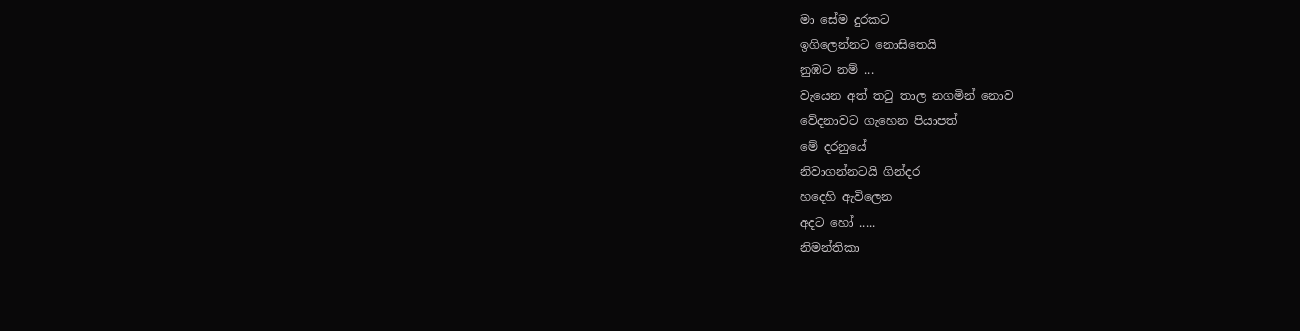මා සේම දුරකට
ඉගිලෙන්නට නොසිතෙයි
නුඹට නම් ...
වැයෙන අත් තටු තාල නගමින් නොව
වේදනාවට ගැහෙන පියාපත්
මේ දරනුයේ
නිවාගන්නටයි ගින්දර
හදෙහි ඇවිලෙන
අදට හෝ .....
නිමන්තිකා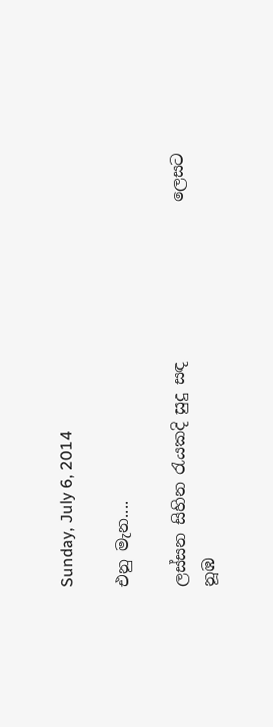Sunday, July 6, 2014

එනු මැන....

ලස්සන සිහින රැයකදි සුදු සඳ                    ලෙසට
නූඹ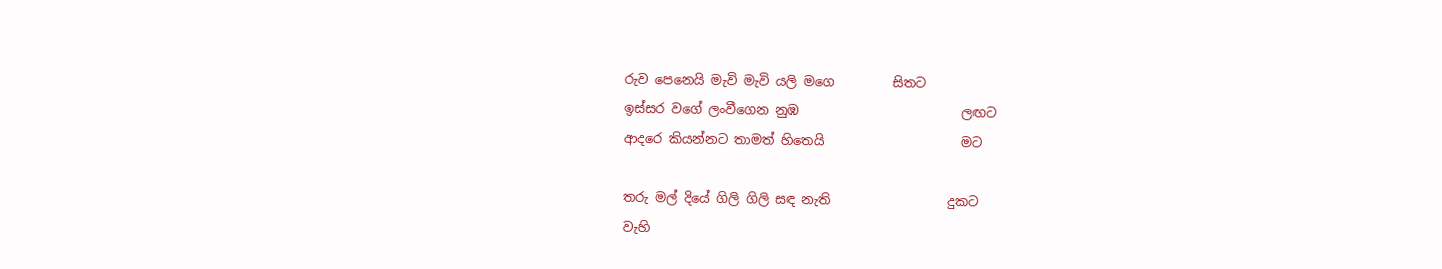රුව පෙනෙයි මැවි මැවි යලි මගෙ         සිතට
ඉස්සර වගේ ලංවීගෙන නුඹ                         ලඟට
ආදරෙ කියන්නට තාමත් හිතෙයි                     මට

තරු මල් දියේ ගිලි ගිලි සඳ නැති                  දුකට
වැහි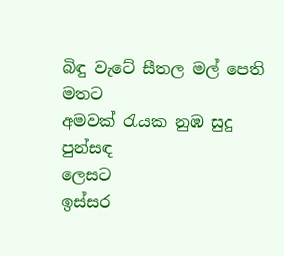බිඳු වැටේ සීතල මල් පෙති                  මතට
අමවක් රැයක නුඹ සුදු පුන්සඳ                  ලෙසට
ඉස්සර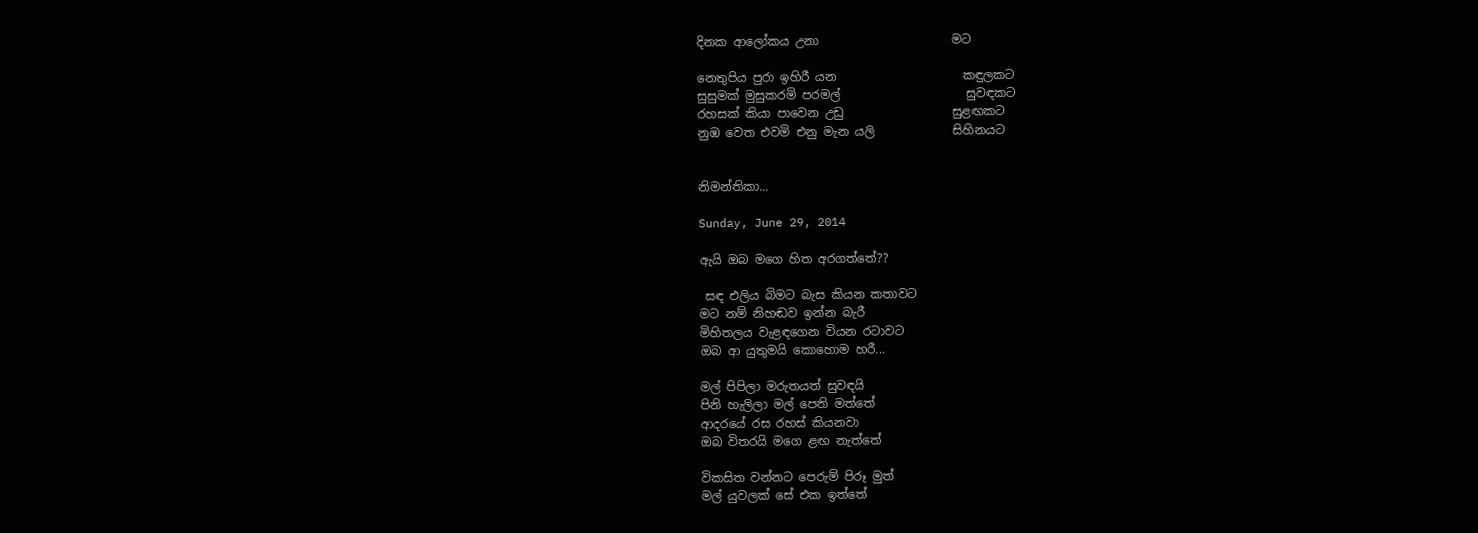දිනක ආලෝකය උනා                      මට

නෙතුපිය පුරා ඉහිරී යන                     කඳුලකට
සුසුමක් මුසුකරමි පරමල්                     සුවඳකට
රහසක් කියා පාවෙන උඩු                  සුළඟකට
නුඹ වෙත එවමි එනු මැන යලි             සිහිනයට


නිමන්තිකා...

Sunday, June 29, 2014

ඇයි ඔබ මගෙ හිත අරගත්තේ??

 සඳ එලිය බිමට බැස කියන කතාවට
මට නම් නිහඬව ඉන්න බැරී
මිහිතලය වැළඳගෙන වියන රටාවට
ඔබ ආ යුතුමයි කොහොම හරී...

මල් පිපිලා මරුතයත් සුවඳයි
පිනි හැලිලා මල් පෙති මත්තේ
ආදරයේ රස රහස් කියනවා
ඔබ විතරයි මගෙ ළඟ නැත්තේ

විකසිත වන්නට පෙරුම් පිරූ මුත්
මල් යුවලක් සේ එක ඉත්තේ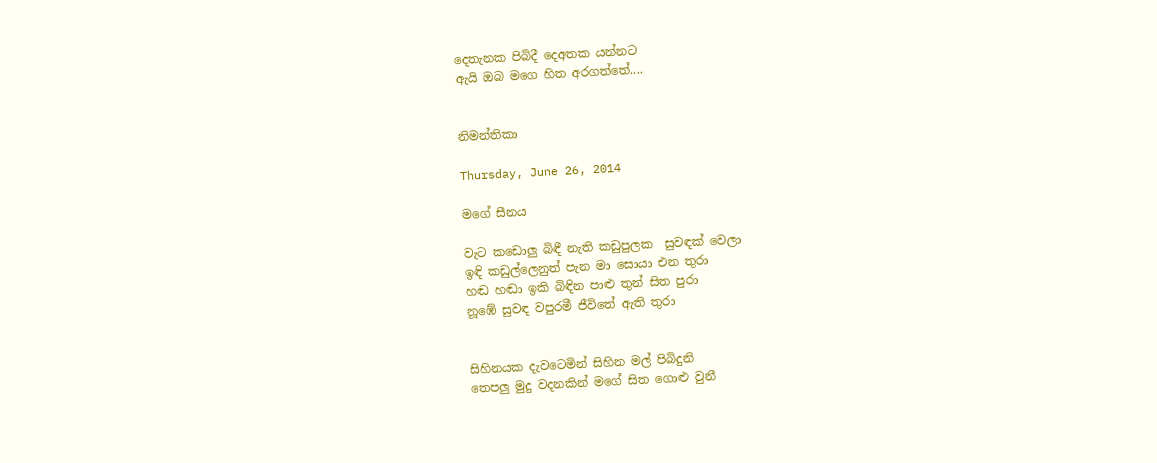දෙතැනක පිබිදී දෙඅතක යන්නට
ඇයි ඔබ මගෙ හිත අරගත්තේ....


නිමන්තිකා

Thursday, June 26, 2014

මගේ සීනය

වැට කඩොලු බිඳී නැති කඩුපුලක  සුවඳක් වෙලා
ඉඳි කඩුල්ලෙනුත් පැන මා සොයා එන තුරා
හඬ හඬා ඉකි බිඳින පාළු තුන් සිත පුරා
නූඹේ සුවඳ වපුරමී ජීවිතේ ඇති තුරා


සිහිනයක දැවටෙමින් සිහින මල් පිබිදුනි
තෙපලු මුදු වදනකින් මගේ සිත ගොළු වුනී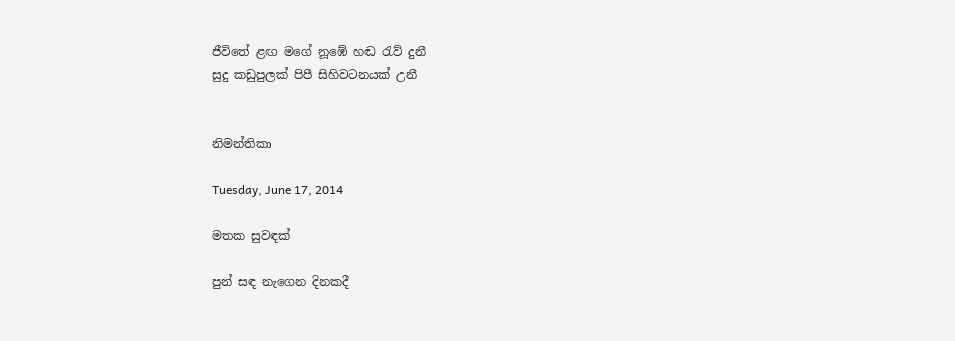ජීවිතේ ළඟ මගේ නූඹේ හඬ රැව් දුනී
සුදු කඩුපුලක් පිපී සිහිවටනයක් උනී


නිමන්තිකා

Tuesday, June 17, 2014

මතක සුවඳක්

පුන් සඳ නැගෙන දිනකදී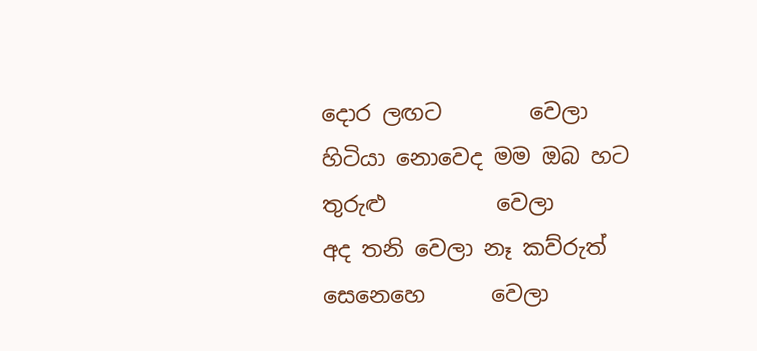දොර ලඟට        වෙලා
හිටියා නොවෙද මම ඔබ හට තුරුළු          වෙලා
අද තනි වෙලා නෑ කව්රුත් සෙනෙහෙ      වෙලා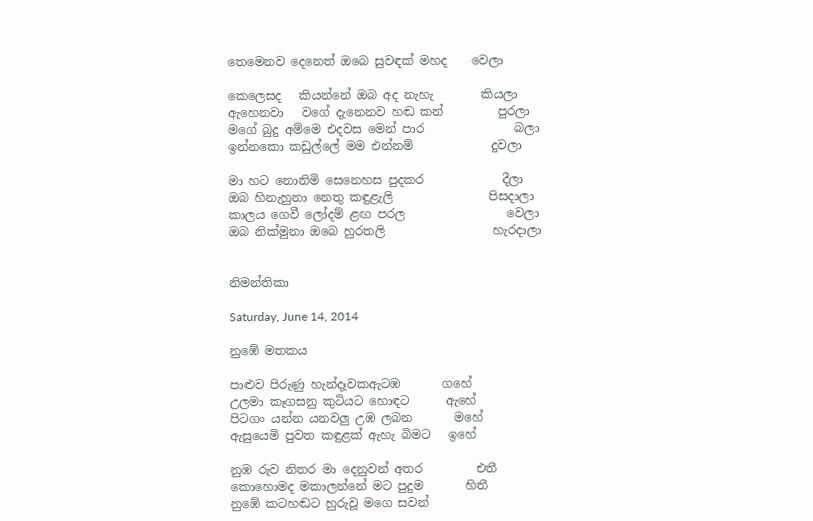තෙමෙනව දෙනෙත් ඔබෙ සුවඳක් මහද    වෙලා

කෙලෙසද   කියන්නේ ඔබ අද නැහැ        කියලා
ඇහෙනවා   වගේ දැනෙනව හඬ කන්         පුරලා
මගේ බුදු අම්මෙ එදවස මෙන් පාර               බලා
ඉන්නකො කඩුල්ලේ මම එන්නම්             දුවලා

මා හට නොනිමි සෙනෙහස පුදකර             දීලා
ඔබ හිනැහුනා නෙතු කඳුළැලි                පිසදාලා
කාලය ගෙවී ලෝදම් ළඟ පරල                 වෙලා
ඔබ නික්මුනා ඔබෙ හුරතලි                  හැරදාලා


නිමන්තිකා

Saturday, June 14, 2014

නුඹේ මතකය

පාළුව පිරුණු හැන්දෑවකඇටඹ       ගහේ
උලමා කෑගසනු කුටියට හොඳට      ඇහේ
පිටගං යන්න යනවලු උඹ ලබන       මහේ
ඇසුයෙමි පුවත කඳුළක් ඇහැ බිමට   ඉහේ

නුඹ රුව නිතර මා දෙනුවන් අතර         එතී
කොහොමද මකාලන්නේ මට පුදුම       හිතී
නුඹේ කටහඬට හුරුවූ මගෙ සවන්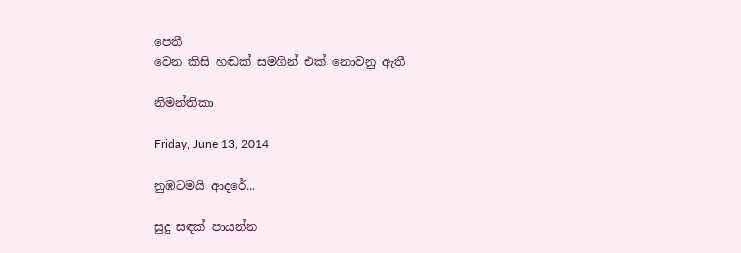පෙතී
වෙන කිසි හඬක් සමගින් එක් නොවනු ඇතී

නිමන්තිකා

Friday, June 13, 2014

නුඹටමයි ආදරේ...

සුදු සඳක් පායන්න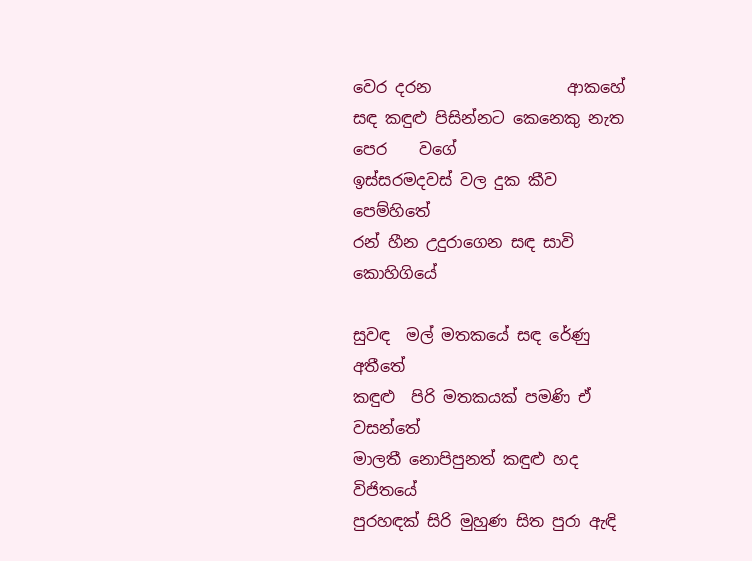වෙර දරන                 ආකහේ
සඳ කඳුළු පිසින්නට කෙනෙකු නැත පෙර    වගේ
ඉස්සරමදවස් වල දුක කීව                    පෙම්හිතේ
රන් හීන උදුරාගෙන සඳ සාවි              කොහිගියේ

සුවඳ  මල් මතකයේ සඳ රේණු        අතීතේ
කඳුළු  පිරි මතකයක් පමණි ඒ     වසන්තේ
මාලතී නොපිපුනත් කඳුළු හද        විජිතයේ
පුරහඳක් සිරි මුහුණ සිත පුරා ඇඳි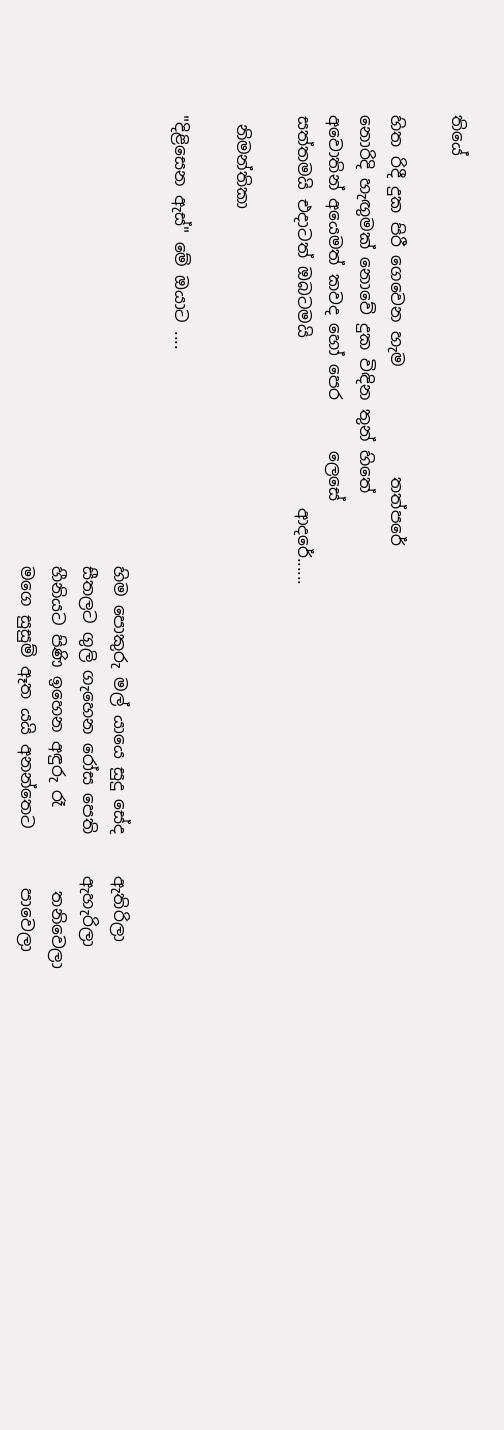තියේ

හිත රිදී දුක පිරී ගෙවෙන හැම             තත්පරේ
නොරිදි හැඟුමක් නොවේ දුක විඳින තුන් හිතේ
අවොතින් අයෙමත් කවද හෝ පෙර      ලෙසේ
සත්තමයි එදාටත් ඔබටමයි                    ආදරේ......

 නිමන්තිකා

"දිළිසෙන ඇස්" මේ ඔයාට ....

                                                     හිම පොකුරු මල් යායෙ සුදු සේද     ඇතිරිලා
                                                     සීතලට ගුලි ගැහෙන රෝස පෙති     ඇහැරිලා
                                                     හීනියට පිණි ඉහෙන අඳුරු රෑ          තනිවෙලා
                                                     මගෙ සුසුම් ඈත යයි අනන්තෙට       පාවෙලා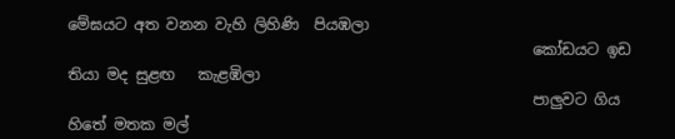මේඝයට අත වනන වැහි ලිහිණි  පියඹලා
                                                              කෝඩයට ඉඩ තියා මද සුළඟ   කැළඹිලා
                                                              පාලුවට ගිය හිතේ මතක මල්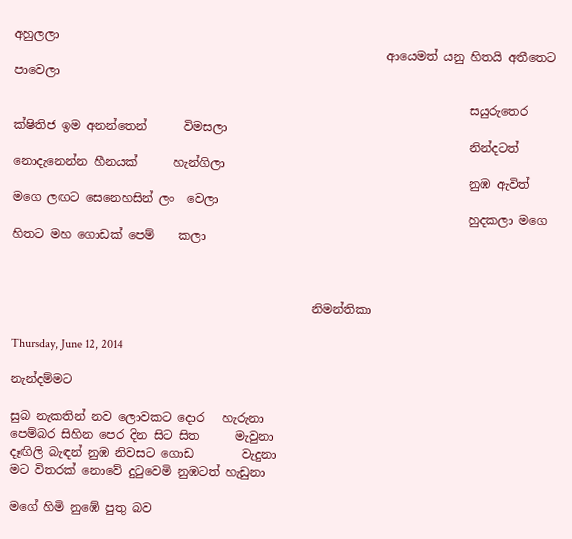අහුලලා
                                                              ආයෙමත් යනු හිතයි අතීතෙට    පාවෙලා

                                                                            සයුරුතෙර ක්ෂිතිජ ඉම අනන්තෙන්      විමසලා
                                                                            නින්දටත් නොදැනෙන්න හීනයක්      හැන්ගිලා
                                                                            නුඹ ඇවිත් මගෙ ලඟට සෙනෙහසින් ලං  වෙලා
                                                                            හුදකලා මගෙ හිතට මහ ගොඩක් පෙම්    කලා



                                                  නිමන්තිකා

Thursday, June 12, 2014

නැන්දම්මට

සුබ නැකතින් නව ලොවකට දොර   හැරුනා
පෙම්බර සිහින පෙර දින සිට සිත      මැවුනා
දෑඟිලි බැඳන් නුඹ නිවසට ගොඩ        වැදුනා
මට විතරක් නොවේ දුටුවෙමි නුඹටත් හැඩුනා

මගේ හිමි නුඹේ පුතු බව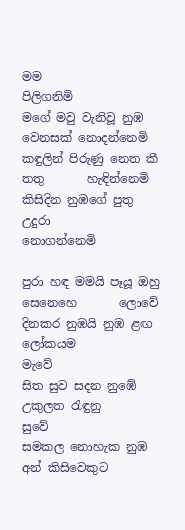මම             පිලිගනිමි
මගේ මවු වැනිවූ නුඹ වෙනසක් නොදන්නෙමි
කඳුලින් පිරුණු නෙත කී තතු       හැඳින්නෙමි
කිසිදින නුඹගේ පුතු උදුරා         නොගන්නෙමි

පුරා හඳ මමයි පෑයූ ඔහු සෙනෙහෙ       ලොවේ
දිනකර නුඹයි නුඹ ළඟ ලෝකයම            මැවේ
සිත සුව සදන නුඹේ උකුලත රැඳුනු           සුවේ
සමකල නොහැක නුඹ අන් කිසිවෙකුට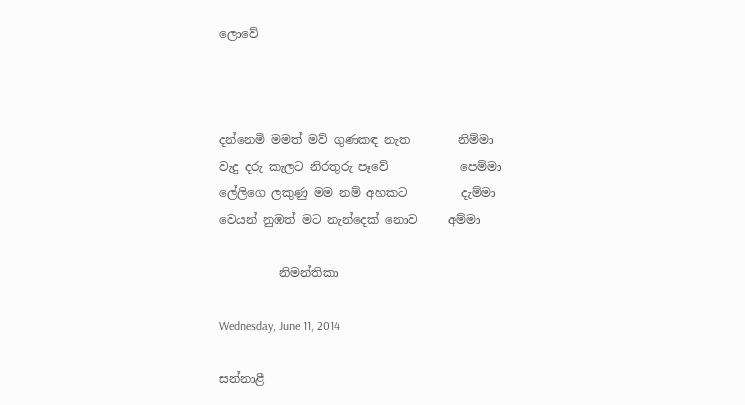ලොවේ



දන්නෙමි මමත් මව් ගුණකඳ නැත        නිම්මා
වැදු දරු කැලට නිරතුරු පෑවේ            පෙම්මා
ලේලිගෙ ලකුණු මම නම් අහකට         දැම්මා
වෙයන් නුඹත් මට නැන්දෙක් නොව     අම්මා

          නිමන්තිකා

Wednesday, June 11, 2014

සන්නාළී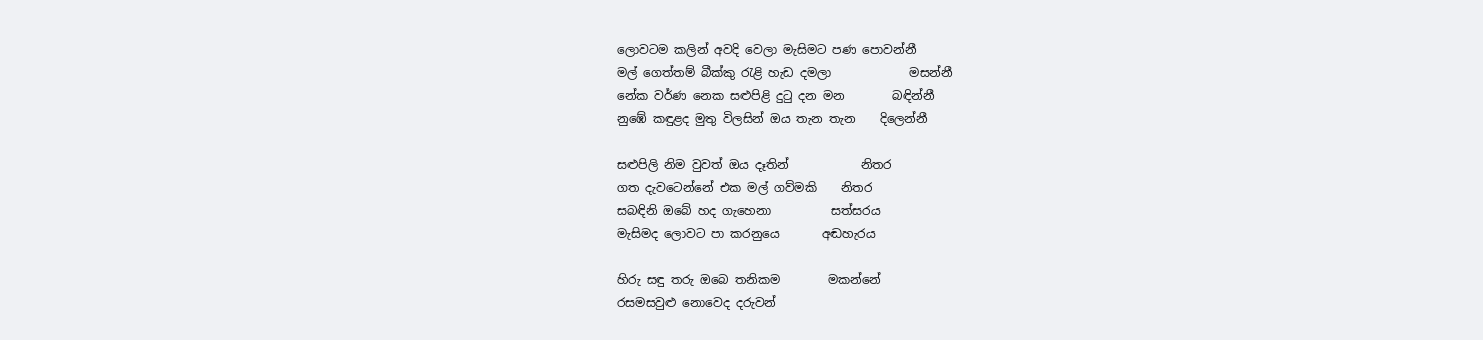ලොවටම කලින් අවදි වෙලා මැසිමට පණ පොවන්නී
මල් ගෙත්තම් බීක්කු රැළි හැඩ දමලා             මසන්නී
නේක වර්ණ නෙක සළුපිළි දුටු දන මන        බඳින්නී
නුඹේ කඳුළද මුතු විලසින් ඔය තැන තැන    දිලෙන්නී

සළුපිලි නිම වුවත් ඔය දෑතින්            නිතර
ගත දැවටෙන්නේ එක මල් ගව්මකි    නිතර
සබඳිනි ඔබේ හද ගැහෙනා          සත්සරය
මැසිමද ලොවට පා කරනුයෙ       අඬහැරය

හිරු සඳු තරු ඔබෙ තනිකම        මකන්නේ
රසමසවුළු නොවෙද දරුවන්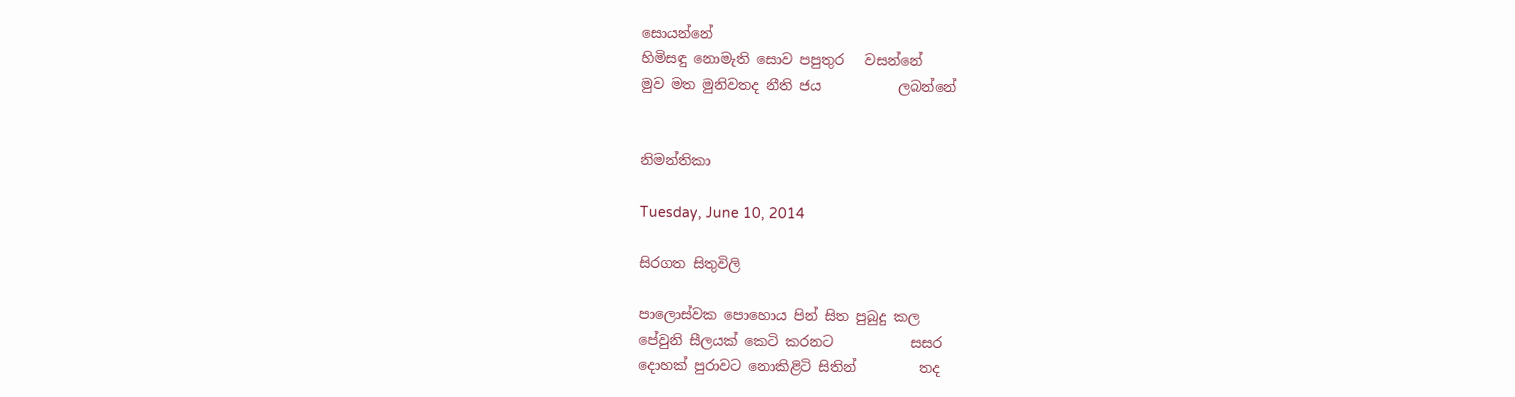සොයන්නේ
හිමිසඳු නොමැති සොව පපුතුර   වසන්නේ
මුව මත මුනිවතද නීති ජය           ලබන්නේ


නිමන්තිකා

Tuesday, June 10, 2014

සිරගත සිතුවිලි

පාලොස්වක පොහොය පින් සිත පුබුදු කල
පේවුනි සීලයක් කෙටි කරනට           සසර
දොහක් පුරාවට නොකිළිටි සිතින්         තද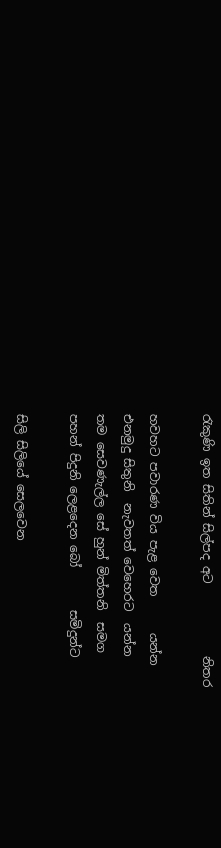රැකුණි ඉත සිතින් සිල්පද අට            නිතර

හවහට පවාරණ විය පැළ වෙත      යන්න
එනමුදු සිතුනි  නැවතත් වෙහෙරට  යන්න
තම සෙවණැල්ල සේ හුන් මිත්තනි  සමග
පහන් පිදුනි ලෙළදෙන බෝ       සමිදුන්ට

සිලි සිලියේ සෙලවෙන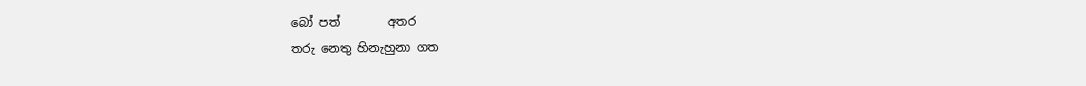බෝ පත්        අතර
තරු නෙතු හිනැහුනා ගත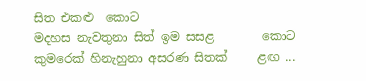සිත එකළු  කොට
මදහස නැවතුනා සිත් ඉම සසළ        කොට
කුමරෙක් හිනැහුනා අසරණ සිතක්     ළඟ ...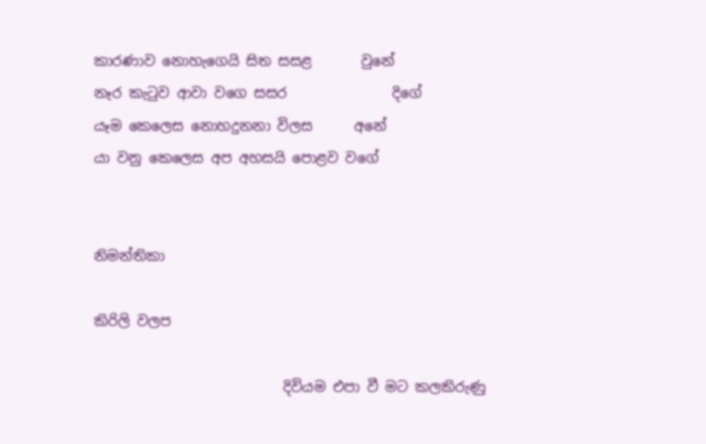කාරණාව නොහැගෙයි සිත සසළ       වුනේ
නෑර කැටුව ආවා වගෙ සසර               දිගේ
යෑම කෙලෙස නොහදුනනා විලස      අනේ
යා වනු කෙලෙස අප අහසයි පොළව වගේ


නිමන්තිකා

කිරිලි වලප

                           දිවියම එපා වී මට කලකිරුණු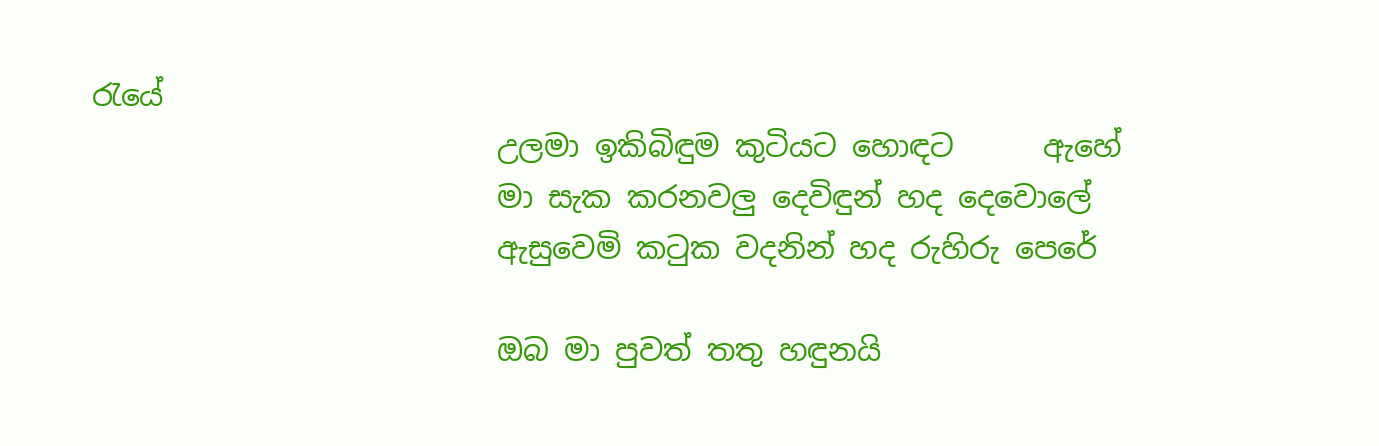රැයේ
                           උලමා ඉකිබිඳුම කුටියට හොඳට      ඇහේ
                           මා සැක කරනවලු දෙවිඳුන් හද දෙවොලේ
                           ඇසුවෙමි කටුක වදනින් හද රුහිරු පෙරේ

                           ඔබ මා පුවත් තතු හඳුනයි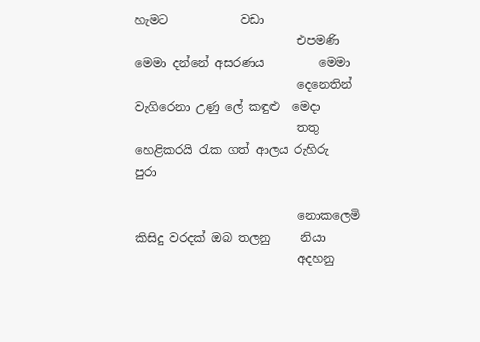හැමට            වඩා
                           එපමණි මෙමා දන්නේ අසරණය         මෙමා
                           දෙනෙතින් වැගිරෙනා උණු ලේ කඳුළු  මෙදා
                           තතු හෙළිකරයි රැක ගත් ආලය රුහිරු   පුරා

                           නොකලෙමි කිසිදු වරදක් ඔබ තලනු     නියා
                           අදහනු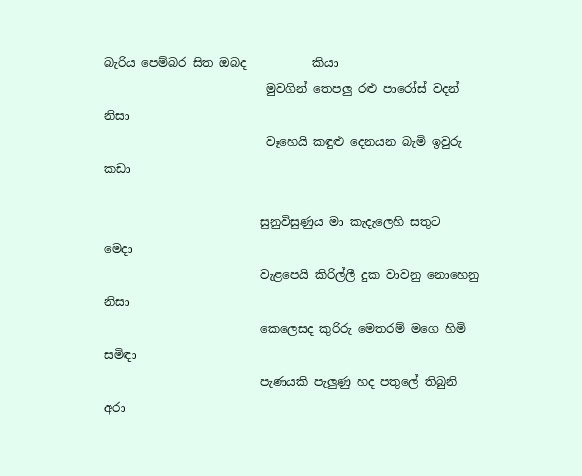බැරිය පෙම්බර සිත ඔබද           කියා
                           මුවගින් තෙපලු රළු පාරෝස් වදන්        නිසා
                           වෑහෙයි කඳුළු දෙනයන බැමි ඉවුරු       කඩා

                          සුනුවිසුණුය මා කැදැලෙහි සතුට              මෙදා
                          වැළපෙයි කිරිල්ලී දුක වාවනු නොහෙනු   නිසා
                          කෙලෙසද කුරිරු මෙතරම් මගෙ හිමි        සමිඳා
                          පැණයකි පැලුණු හද පතුලේ තිබුනි            අරා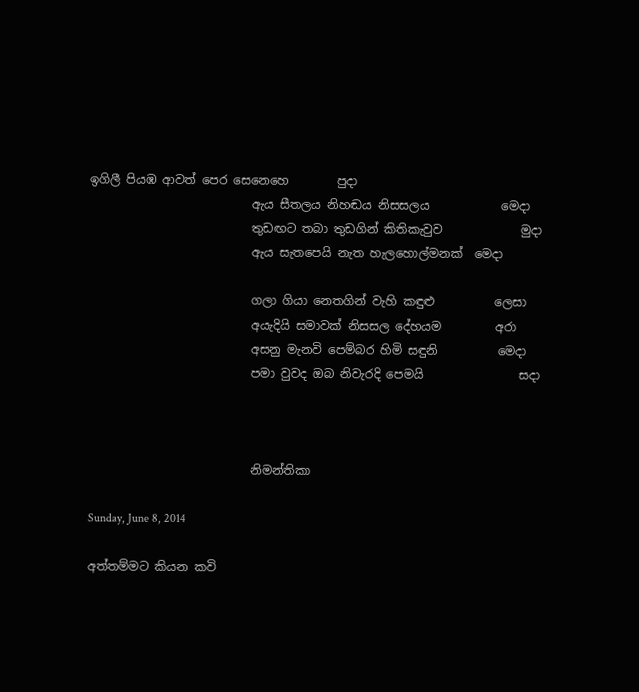ඉගිලී පියඹ ආවත් පෙර සෙනෙහෙ        පුදා
                           ඇය සීතලය නිහඬය නිසසලය            මෙදා
                           තුඩඟට තබා තුඩගින් කිතිකැවුව             මුදා
                           ඇය සැතපෙයි නැත හැලහොල්මනක්  මෙදා

                           ගලා ගියා නෙතගින් වැහි කඳුළු          ලෙසා
                           අයැදියි සමාවක් නිසසල දේහයම         අරා
                           අසනු මැනවි පෙම්බර හිමි සඳුනි          මෙදා
                           පමා වුවද ඔබ නිවැරදි පෙමයි                සදා



                           නිමන්තිකා

Sunday, June 8, 2014

අත්තම්මට කියන කවි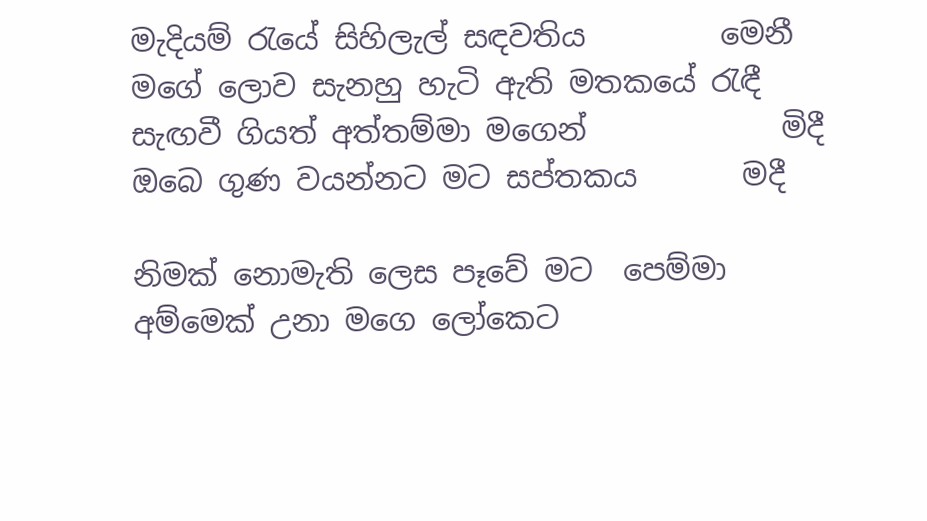මැදියම් රැයේ සිහිලැල් සඳවතිය         මෙනී
මගේ ලොව සැනහු හැටි ඇති මතකයේ රැඳී
සැඟවී ගියත් අත්තම්මා මගෙන්             මිදී
ඔබෙ ගුණ වයන්නට මට සප්තකය       මදී

නිමක් නොමැති ලෙස පෑවේ මට  පෙම්මා
අම්මෙක් උනා මගෙ ලෝකෙට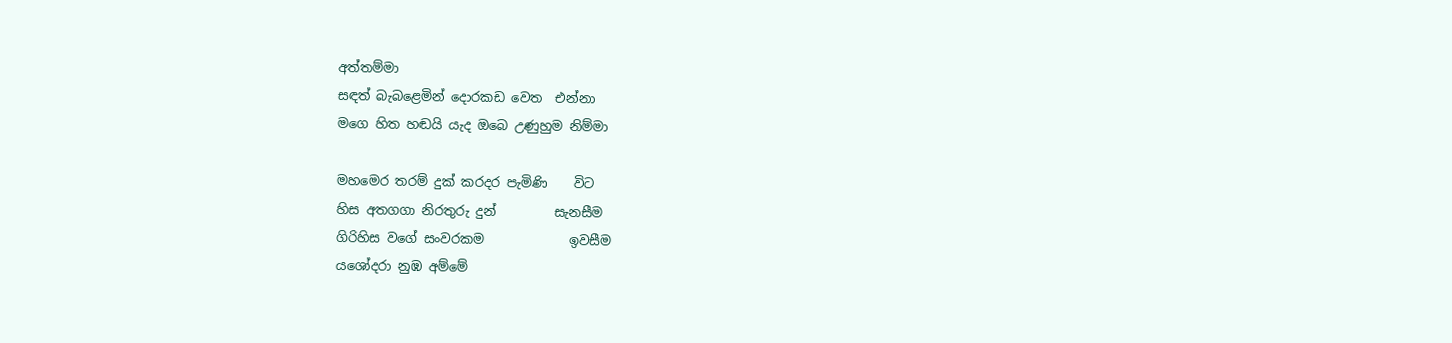අත්තම්මා
සඳත් බැබළෙමින් දොරකඩ වෙත  එන්නා
මගෙ හිත හඬයි යැද ඔබෙ උණුහුම නිම්මා

මහමෙර තරම් දුක් කරදර පැමිණි    විට
හිස අතගගා නිරතුරු දුන්         සැනසීම
ගිරිහිස වගේ සංවරකම             ඉවසීම
යශෝදරා නුඹ අම්මේ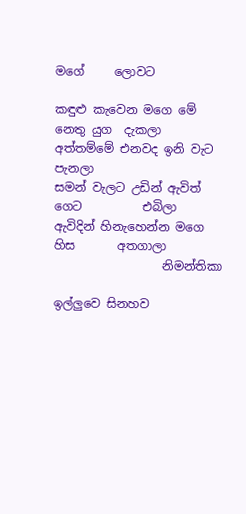මගේ     ලොවට

කඳුළු කැවෙන මගෙ මේ  නෙතු යුග  දැකලා
අත්තම්මේ එනවද ඉනි වැට               පැනලා
සමන් වැලට උඩින් ඇවිත් ගෙට          එබිලා
ඇවිදින් හිනැහෙන්න මගෙ හිස       අතගාලා
                  නිමන්තිකා

ඉල්ලුවෙ සිනහව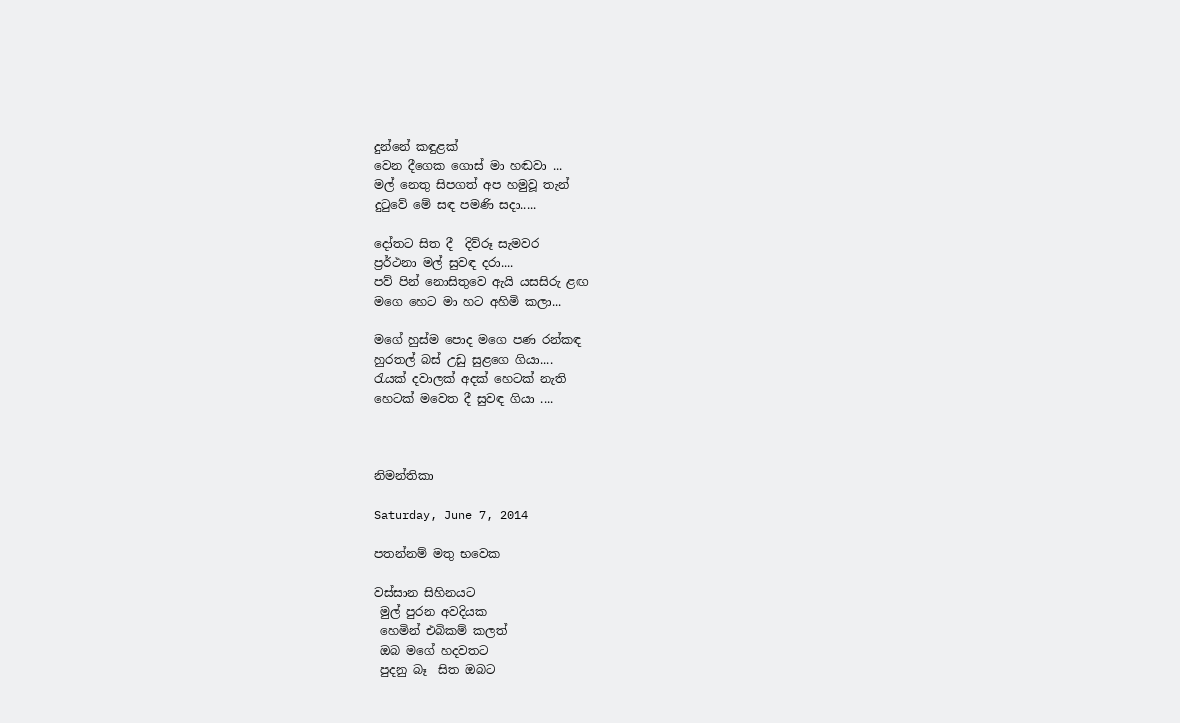දුන්නේ කඳුළක්
වෙන දීගෙක ගොස් මා හඬවා ...
මල් නෙතු සිපගත් අප හමුවූ තැන්
දුටුවේ මේ සඳ පමණි සදා.....

දෝතට සිත දී  දිව්රූ සැමවර
ප්‍රර්ථනා මල් සුවඳ දරා....
පව් පින් නොසිතුවෙ ඇයි යසසිරු ළඟ
මගෙ හෙට මා හට අහිමි කලා...

මගේ හුස්ම පොද මගෙ පණ රන්කඳ
හුරතල් බස් උඩු සුළගෙ ගියා....
රැයක් දවාලක් අදක් හෙටක් නැති
හෙටක් මවෙත දී සුවඳ ගියා ....



නිමන්තිකා

Saturday, June 7, 2014

පතන්නම් මතු භවෙක

වස්සාන සිහිනයට
 මුල් පුරන අවදියක
 හෙමින් එබිකම් කලත්
 ඔබ මගේ හදවතට
 පුදනු බෑ  සිත ඔබට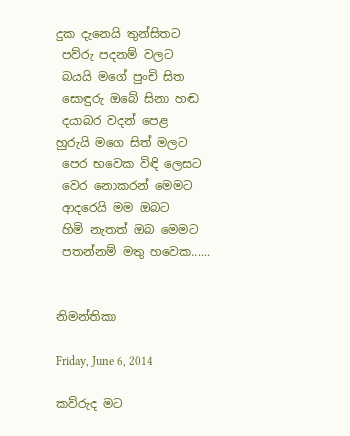දුක දැනෙයි තුන්සිතට
 පව්රු පදනම් වලට
 බයයි මගේ පුංචි සිත
 සොඳුරු ඔබේ සිනා හඬ
 දයාබර වදන් පෙළ
හුරුයි මගෙ සිත් මලට
 පෙර භවෙක විඳි ලෙසට
 වෙර නොකරන් මෙමට
 ආදරෙයි මම ඔබට
 හිමි නැතත් ඔබ මෙමට
 පතන්නම් මතු හවෙක......


නිමන්තිකා

Friday, June 6, 2014

කව්රුද මට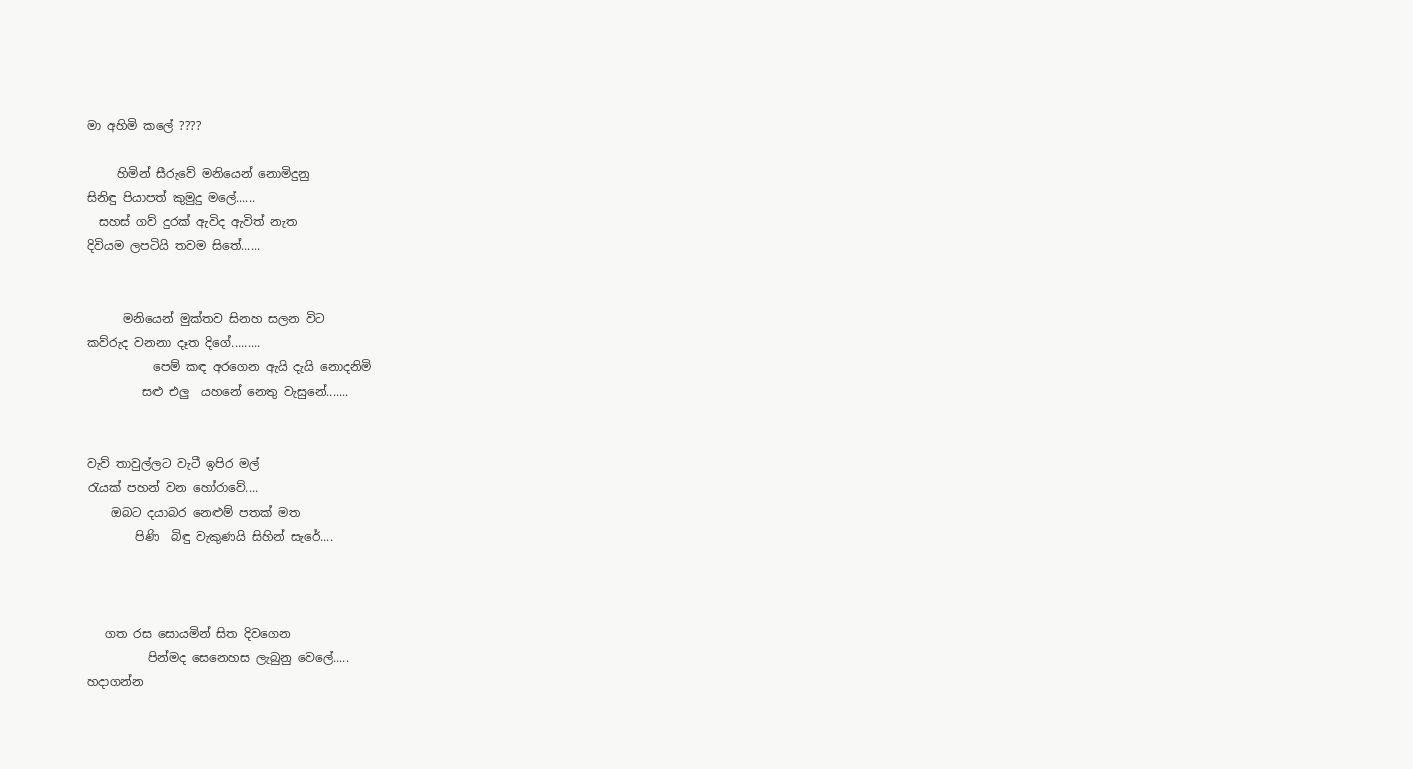මා අහිමි කලේ ????

     හිමින් සීරුවේ මනියෙන් නොමිදුනු
සිනිඳු පියාපත් කුමුදු මලේ......
  සහස් ගව් දුරක් ඇවිද ඇවිත් නැත
දිවියම ලපටියි තවම සිතේ......


      මනියෙන් මුක්තව සිනහ සලන විට
කව්රුද වනනා දෑත දිගේ.........
           පෙම් කඳ අරගෙන ඇයි දැයි නොදනිමි
         සළු එලු  යහනේ නෙතු වැසුනේ.......


වැව් තාවුල්ලට වැටී ඉපිර මල්
රැයක් පහන් වන හෝරාවේ....
    ඔබට දයාබර නෙළුම් පතක් මත
        පිණි  බිඳු වැකුණයි සිහින් සැරේ....



   ගත රස සොයමින් සිත දිවගෙන
          පින්මද සෙනෙහස ලැබුනු වෙලේ.....
හදාගන්න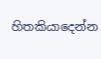හිතකියාදෙන්න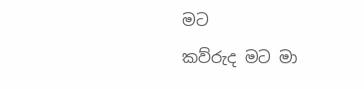මට
කව්රුද මට මා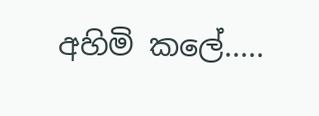අහිමි කලේ.....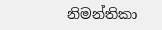නිමන්තිකා